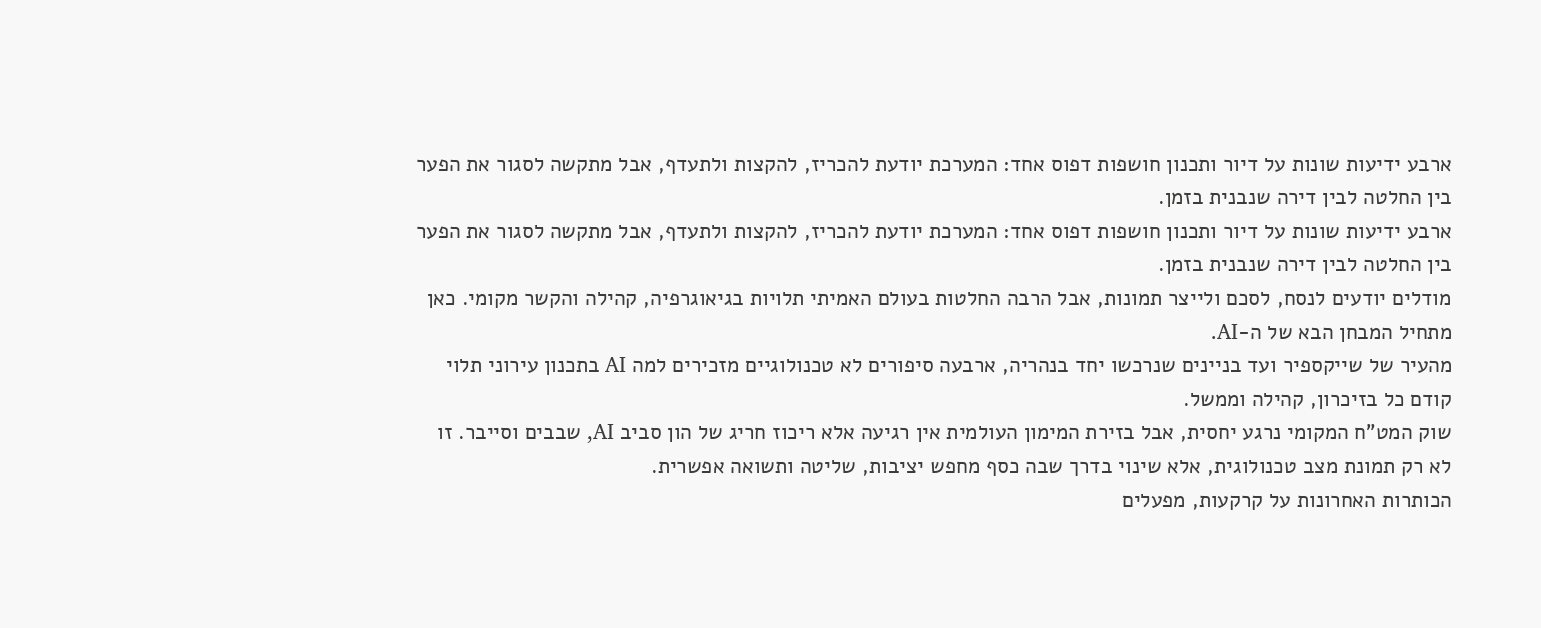ארבע ידיעות שונות על דיור ותכנון חושפות דפוס אחד: המערכת יודעת להכריז, להקצות ולתעדף, אבל מתקשה לסגור את הפער בין החלטה לבין דירה שנבנית בזמן.
ארבע ידיעות שונות על דיור ותכנון חושפות דפוס אחד: המערכת יודעת להכריז, להקצות ולתעדף, אבל מתקשה לסגור את הפער בין החלטה לבין דירה שנבנית בזמן.
מודלים יודעים לנסח, לסכם ולייצר תמונות, אבל הרבה החלטות בעולם האמיתי תלויות בגיאוגרפיה, קהילה והקשר מקומי. כאן מתחיל המבחן הבא של ה-AI.
מהעיר של שייקספיר ועד בניינים שנרכשו יחד בנהריה, ארבעה סיפורים לא טכנולוגיים מזכירים למה AI בתכנון עירוני תלוי קודם כל בזיכרון, קהילה וממשל.
שוק המט"ח המקומי נרגע יחסית, אבל בזירת המימון העולמית אין רגיעה אלא ריכוז חריג של הון סביב AI, שבבים וסייבר. זו לא רק תמונת מצב טכנולוגית, אלא שינוי בדרך שבה כסף מחפש יציבות, שליטה ותשואה אפשרית.
הכותרות האחרונות על קרקעות, מפעלים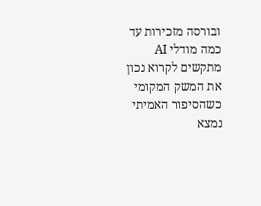ובורסה מזכירות עד כמה מודלי AI מתקשים לקרוא נכון את המשק המקומי כשהסיפור האמיתי נמצא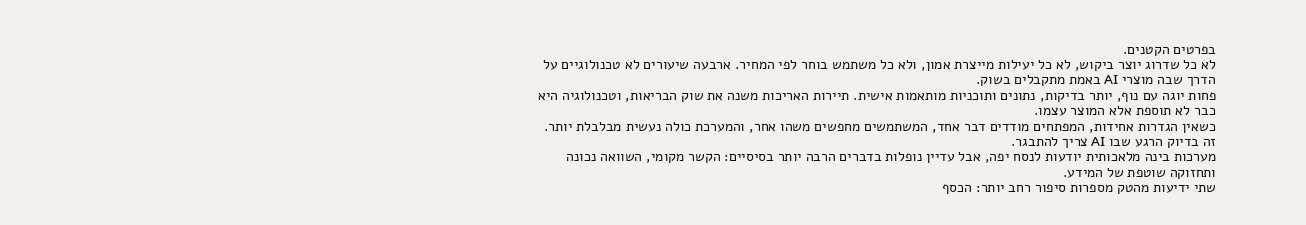בפרטים הקטנים.
לא כל שדרוג יוצר ביקוש, לא כל יעילות מייצרת אמון, ולא כל משתמש בוחר לפי המחיר. ארבעה שיעורים לא טכנולוגיים על הדרך שבה מוצרי AI באמת מתקבלים בשוק.
פחות יוגה עם נוף, יותר בדיקות, נתונים ותוכניות מותאמות אישית. תיירות האריכות משנה את שוק הבריאות, וטכנולוגיה היא כבר לא תוספת אלא המוצר עצמו.
כשאין הגדרות אחידות, המפתחים מודדים דבר אחד, המשתמשים מחפשים משהו אחר, והמערכת כולה נעשית מבלבלת יותר. זה בדיוק הרגע שבו AI צריך להתבגר.
מערכות בינה מלאכותית יודעות לנסח יפה, אבל עדיין נופלות בדברים הרבה יותר בסיסיים: הקשר מקומי, השוואה נכונה ותחזוקה שוטפת של המידע.
שתי ידיעות מהטק מספרות סיפור רחב יותר: הכסף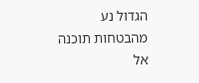הגדול נע מהבטחות תוכנה אל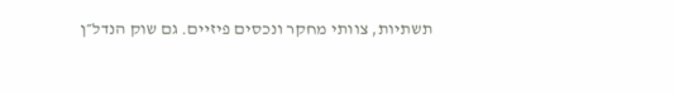תשתיות, צוותי מחקר ונכסים פיזיים. גם שוק הנדל״ן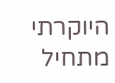היוקרתי מתחיל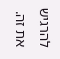להרגיש את זה.